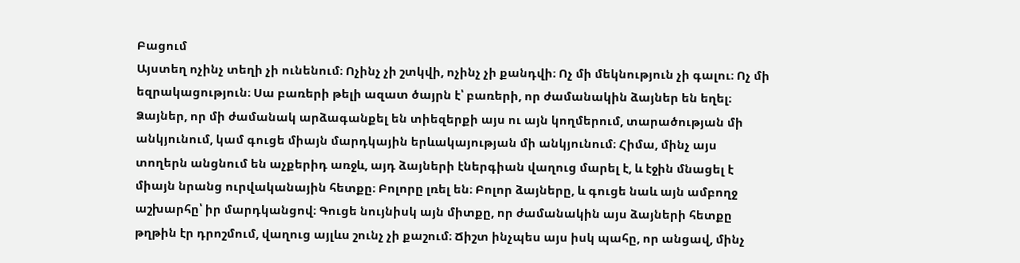Բացում
Այստեղ ոչինչ տեղի չի ունենում։ Ոչինչ չի շտկվի, ոչինչ չի քանդվի։ Ոչ մի մեկնություն չի գալու։ Ոչ մի եզրակացություն։ Սա բառերի թելի ազատ ծայրն է՝ բառերի, որ ժամանակին ձայներ են եղել։ Ձայներ, որ մի ժամանակ արձագանքել են տիեզերքի այս ու այն կողմերում, տարածության մի անկյունում, կամ գուցե միայն մարդկային երևակայության մի անկյունում։ Հիմա, մինչ այս տողերն անցնում են աչքերիդ առջև, այդ ձայների էներգիան վաղուց մարել է, և էջին մնացել է միայն նրանց ուրվականային հետքը։ Բոլորը լռել են։ Բոլոր ձայները, և գուցե նաև այն ամբողջ աշխարհը՝ իր մարդկանցով։ Գուցե նույնիսկ այն միտքը, որ ժամանակին այս ձայների հետքը թղթին էր դրոշմում, վաղուց այլևս շունչ չի քաշում։ Ճիշտ ինչպես այս իսկ պահը, որ անցավ, մինչ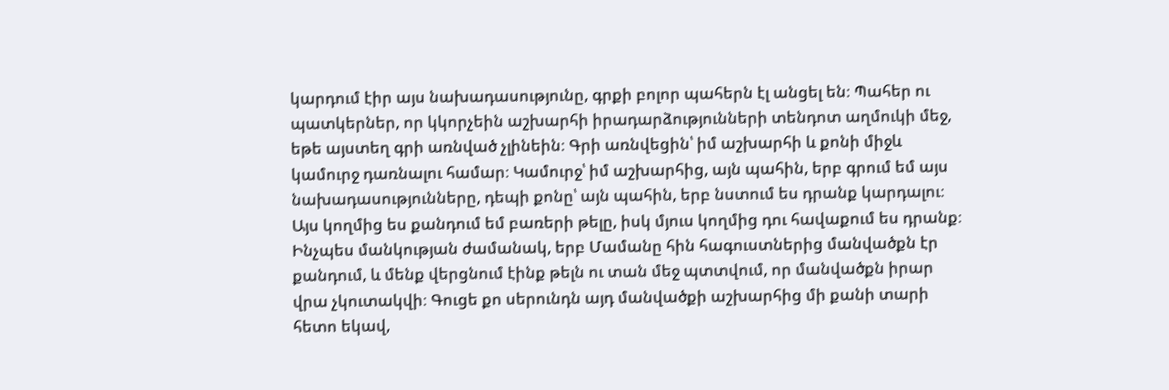կարդում էիր այս նախադասությունը, գրքի բոլոր պահերն էլ անցել են։ Պահեր ու պատկերներ, որ կկորչեին աշխարհի իրադարձությունների տենդոտ աղմուկի մեջ, եթե այստեղ գրի առնված չլինեին։ Գրի առնվեցին՝ իմ աշխարհի և քոնի միջև կամուրջ դառնալու համար։ Կամուրջ՝ իմ աշխարհից, այն պահին, երբ գրում եմ այս նախադասությունները, դեպի քոնը՝ այն պահին, երբ նստում ես դրանք կարդալու։ Այս կողմից ես քանդում եմ բառերի թելը, իսկ մյուս կողմից դու հավաքում ես դրանք։ Ինչպես մանկության ժամանակ, երբ Մամանը հին հագուստներից մանվածքն էր քանդում, և մենք վերցնում էինք թելն ու տան մեջ պտտվում, որ մանվածքն իրար վրա չկուտակվի։ Գուցե քո սերունդն այդ մանվածքի աշխարհից մի քանի տարի հետո եկավ,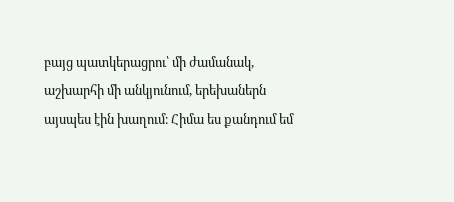բայց պատկերացրու՝ մի ժամանակ, աշխարհի մի անկյունում, երեխաներն այսպես էին խաղում։ Հիմա ես քանդում եմ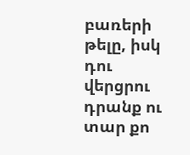բառերի թելը, իսկ դու վերցրու դրանք ու տար քո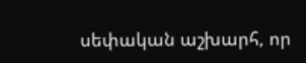սեփական աշխարհ, որ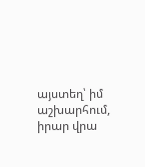այստեղ՝ իմ աշխարհում, իրար վրա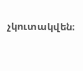չկուտակվեն։